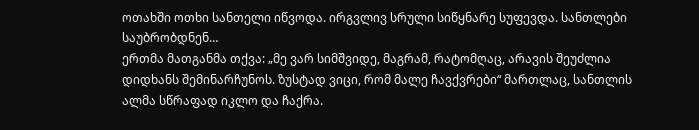ოთახში ოთხი სანთელი იწვოდა. ირგვლივ სრული სიწყნარე სუფევდა. სანთლები საუბრობდნენ…
ერთმა მათგანმა თქვა: „მე ვარ სიმშვიდე, მაგრამ, რატომღაც, არავის შეუძლია დიდხანს შემინარჩუნოს. ზუსტად ვიცი, რომ მალე ჩავქვრები“ მართლაც, სანთლის ალმა სწრაფად იკლო და ჩაქრა.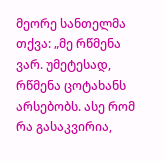მეორე სანთელმა თქვა: „მე რწმენა ვარ. უმეტესად, რწმენა ცოტახანს არსებობს. ასე რომ რა გასაკვირია,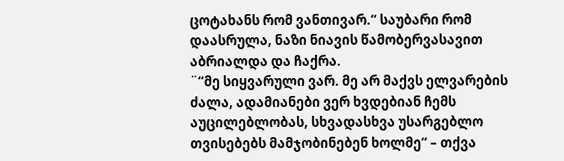ცოტახანს რომ ვანთივარ.“ საუბარი რომ დაასრულა, ნაზი ნიავის წამობერვასავით აბრიალდა და ჩაქრა.
¨“მე სიყვარული ვარ. მე არ მაქვს ელვარების ძალა, ადამიანები ვერ ხვდებიან ჩემს აუცილებლობას, სხვადასხვა უსარგებლო თვისებებს მამჯობინებენ ხოლმე“ – თქვა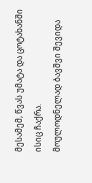მესამემ, წვას უმატა და ცოტახანში ისიც ჩაქრა.
მოულოდნელად ბავშვი შევიდა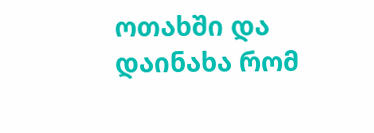ოთახში და დაინახა რომ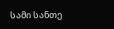სამი სანთე